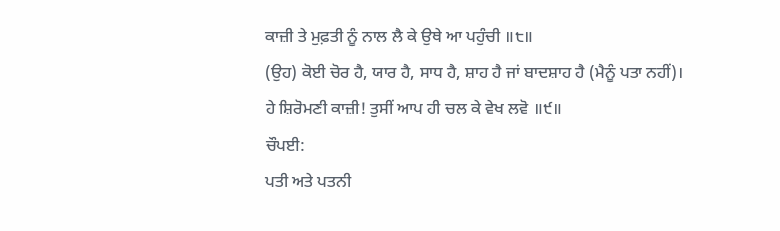ਕਾਜ਼ੀ ਤੇ ਮੁਫ਼ਤੀ ਨੂੰ ਨਾਲ ਲੈ ਕੇ ਉਥੇ ਆ ਪਹੁੰਚੀ ॥੮॥
(ਉਹ) ਕੋਈ ਚੋਰ ਹੈ, ਯਾਰ ਹੈ, ਸਾਧ ਹੈ, ਸ਼ਾਹ ਹੈ ਜਾਂ ਬਾਦਸ਼ਾਹ ਹੈ (ਮੈਨੂੰ ਪਤਾ ਨਹੀਂ)।
ਹੇ ਸ਼ਿਰੋਮਣੀ ਕਾਜ਼ੀ! ਤੁਸੀਂ ਆਪ ਹੀ ਚਲ ਕੇ ਵੇਖ ਲਵੋ ॥੯॥
ਚੌਪਈ:
ਪਤੀ ਅਤੇ ਪਤਨੀ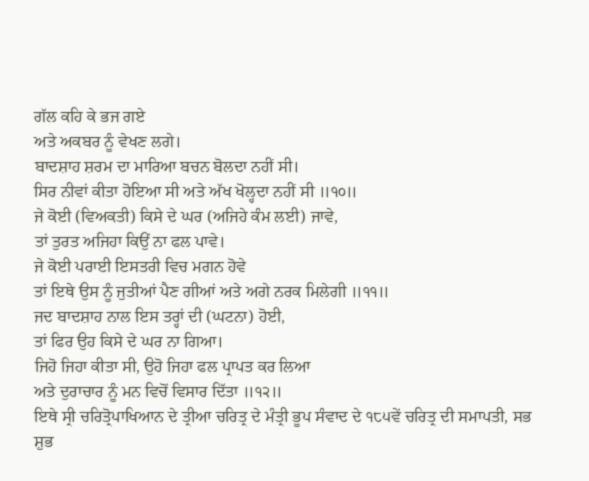ਗੱਲ ਕਹਿ ਕੇ ਭਜ ਗਏ
ਅਤੇ ਅਕਬਰ ਨੂੰ ਵੇਖਣ ਲਗੇ।
ਬਾਦਸ਼ਾਹ ਸ਼ਰਮ ਦਾ ਮਾਰਿਆ ਬਚਨ ਬੋਲਦਾ ਨਹੀਂ ਸੀ।
ਸਿਰ ਨੀਵਾਂ ਕੀਤਾ ਹੋਇਆ ਸੀ ਅਤੇ ਅੱਖ ਖੋਲ੍ਹਦਾ ਨਹੀਂ ਸੀ ॥੧੦॥
ਜੇ ਕੋਈ (ਵਿਅਕਤੀ) ਕਿਸੇ ਦੇ ਘਰ (ਅਜਿਹੇ ਕੰਮ ਲਈ) ਜਾਵੇ,
ਤਾਂ ਤੁਰਤ ਅਜਿਹਾ ਕਿਉਂ ਨਾ ਫਲ ਪਾਵੇ।
ਜੇ ਕੋਈ ਪਰਾਈ ਇਸਤਰੀ ਵਿਚ ਮਗਨ ਹੋਵੇ
ਤਾਂ ਇਥੇ ਉਸ ਨੂੰ ਜੁਤੀਆਂ ਪੈਣ ਗੀਆਂ ਅਤੇ ਅਗੇ ਨਰਕ ਮਿਲੇਗੀ ॥੧੧॥
ਜਦ ਬਾਦਸ਼ਾਹ ਨਾਲ ਇਸ ਤਰ੍ਹਾਂ ਦੀ (ਘਟਨਾ) ਹੋਈ,
ਤਾਂ ਫਿਰ ਉਹ ਕਿਸੇ ਦੇ ਘਰ ਨਾ ਗਿਆ।
ਜਿਹੋ ਜਿਹਾ ਕੀਤਾ ਸੀ, ਉਹੋ ਜਿਹਾ ਫਲ ਪ੍ਰਾਪਤ ਕਰ ਲਿਆ
ਅਤੇ ਦੁਰਾਚਾਰ ਨੂੰ ਮਨ ਵਿਚੋਂ ਵਿਸਾਰ ਦਿੱਤਾ ॥੧੨॥
ਇਥੇ ਸ੍ਰੀ ਚਰਿਤ੍ਰੋਪਾਖਿਆਨ ਦੇ ਤ੍ਰੀਆ ਚਰਿਤ੍ਰ ਦੇ ਮੰਤ੍ਰੀ ਭੂਪ ਸੰਵਾਦ ਦੇ ੧੮੫ਵੇਂ ਚਰਿਤ੍ਰ ਦੀ ਸਮਾਪਤੀ, ਸਭ ਸ਼ੁਭ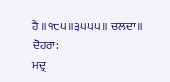ਹੈ ॥੧੮੫॥੩੫੫੫॥ ਚਲਦਾ॥
ਦੋਹਰਾ:
ਮਦ੍ਰ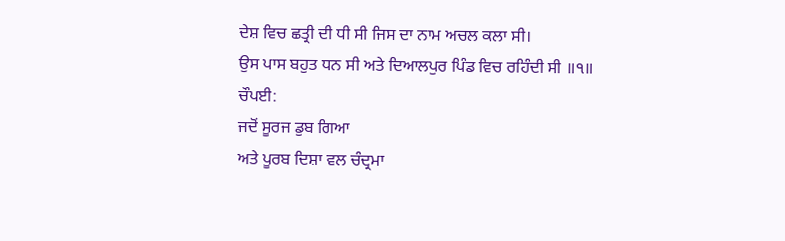ਦੇਸ਼ ਵਿਚ ਛਤ੍ਰੀ ਦੀ ਧੀ ਸੀ ਜਿਸ ਦਾ ਨਾਮ ਅਚਲ ਕਲਾ ਸੀ।
ਉਸ ਪਾਸ ਬਹੁਤ ਧਨ ਸੀ ਅਤੇ ਦਿਆਲਪੁਰ ਪਿੰਡ ਵਿਚ ਰਹਿੰਦੀ ਸੀ ॥੧॥
ਚੌਪਈ:
ਜਦੋਂ ਸੂਰਜ ਡੁਬ ਗਿਆ
ਅਤੇ ਪੂਰਬ ਦਿਸ਼ਾ ਵਲ ਚੰਦ੍ਰਮਾ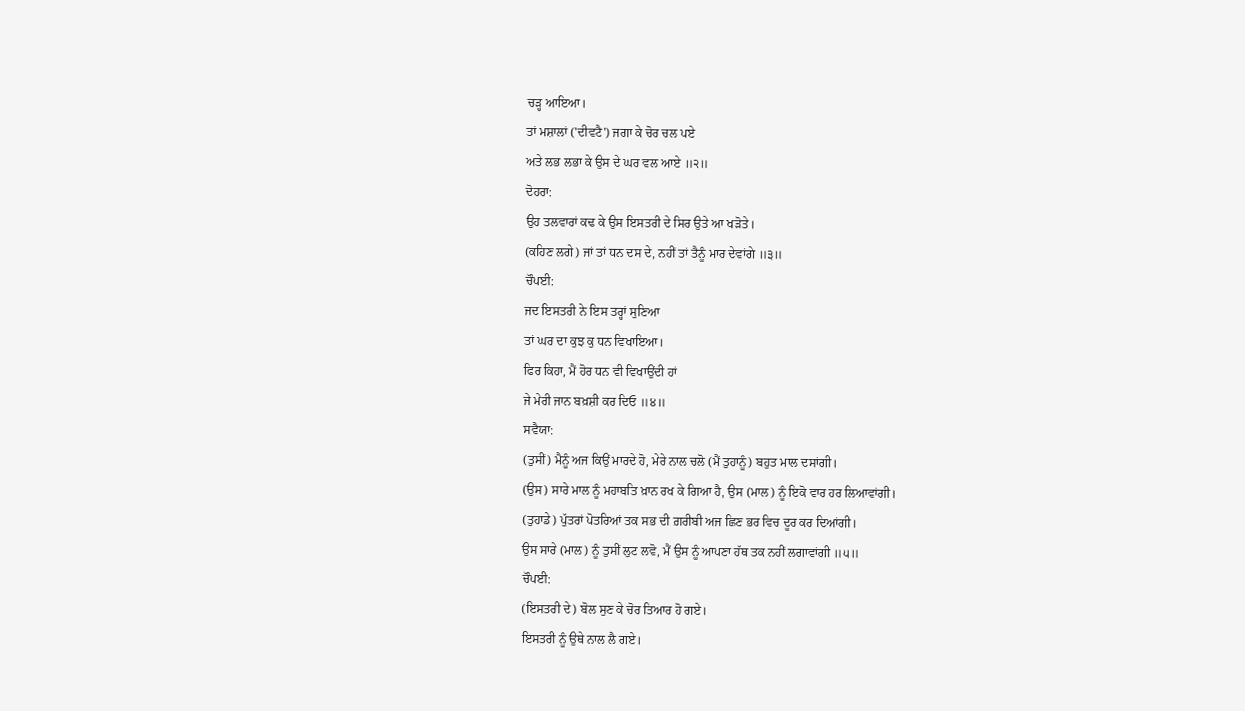ਚੜ੍ਹ ਆਇਆ।
ਤਾਂ ਮਸ਼ਾਲਾਂ ('ਦੀਵਟੈ') ਜਗਾ ਕੇ ਚੋਰ ਚਲ ਪਏ
ਅਤੇ ਲਭ ਲਭਾ ਕੇ ਉਸ ਦੇ ਘਰ ਵਲ ਆਏ ॥੨॥
ਦੋਹਰਾ:
ਉਹ ਤਲਵਾਰਾਂ ਕਢ ਕੇ ਉਸ ਇਸਤਰੀ ਦੇ ਸਿਰ ਉਤੇ ਆ ਖੜੋਤੇ।
(ਕਹਿਣ ਲਗੇ) ਜਾਂ ਤਾਂ ਧਨ ਦਸ ਦੇ, ਨਹੀਂ ਤਾਂ ਤੈਨੂੰ ਮਾਰ ਦੇਵਾਂਗੇ ॥੩॥
ਚੌਪਈ:
ਜਦ ਇਸਤਰੀ ਨੇ ਇਸ ਤਰ੍ਹਾਂ ਸੁਣਿਆ
ਤਾਂ ਘਰ ਦਾ ਕੁਝ ਕੁ ਧਨ ਵਿਖਾਇਆ।
ਫਿਰ ਕਿਹਾ, ਮੈਂ ਹੋਰ ਧਨ ਵੀ ਵਿਖਾਉਂਦੀ ਹਾਂ
ਜੇ ਮੇਰੀ ਜਾਨ ਬਖ਼ਸ਼ੀ ਕਰ ਦਿਓ ॥੪॥
ਸਵੈਯਾ:
(ਤੁਸੀਂ) ਮੈਨੂੰ ਅਜ ਕਿਉਂ ਮਾਰਦੇ ਹੋ, ਮੇਰੇ ਨਾਲ ਚਲੋ (ਮੈਂ ਤੁਹਾਨੂੰ) ਬਹੁਤ ਮਾਲ ਦਸਾਂਗੀ।
(ਉਸ) ਸਾਰੇ ਮਾਲ ਨੂੰ ਮਹਾਬਤਿ ਖ਼ਾਨ ਰਖ ਕੇ ਗਿਆ ਹੈ, ਉਸ (ਮਾਲ) ਨੂੰ ਇਕੋ ਵਾਰ ਹਰ ਲਿਆਵਾਂਗੀ।
(ਤੁਹਾਡੇ) ਪੁੱਤਰਾਂ ਪੋਤਰਿਆਂ ਤਕ ਸਭ ਦੀ ਗ਼ਰੀਬੀ ਅਜ ਛਿਣ ਭਰ ਵਿਚ ਦੂਰ ਕਰ ਦਿਆਂਗੀ।
ਉਸ ਸਾਰੇ (ਮਾਲ) ਨੂੰ ਤੁਸੀਂ ਲੁਟ ਲਵੋ, ਮੈਂ ਉਸ ਨੂੰ ਆਪਣਾ ਹੱਥ ਤਕ ਨਹੀਂ ਲਗਾਵਾਂਗੀ ॥੫॥
ਚੌਪਈ:
(ਇਸਤਰੀ ਦੇ) ਬੋਲ ਸੁਣ ਕੇ ਚੋਰ ਤਿਆਰ ਹੋ ਗਏ।
ਇਸਤਰੀ ਨੂੰ ਉਥੇ ਨਾਲ ਲੈ ਗਏ।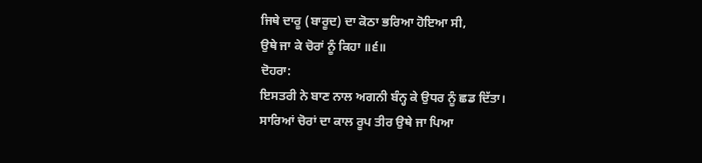ਜਿਥੇ ਦਾਰੂ (ਬਾਰੂਦ) ਦਾ ਕੋਠਾ ਭਰਿਆ ਹੋਇਆ ਸੀ,
ਉਥੇ ਜਾ ਕੇ ਚੋਰਾਂ ਨੂੰ ਕਿਹਾ ॥੬॥
ਦੋਹਰਾ:
ਇਸਤਰੀ ਨੇ ਬਾਣ ਨਾਲ ਅਗਨੀ ਬੰਨ੍ਹ ਕੇ ਉਧਰ ਨੂੰ ਛਡ ਦਿੱਤਾ।
ਸਾਰਿਆਂ ਚੋਰਾਂ ਦਾ ਕਾਲ ਰੂਪ ਤੀਰ ਉਥੇ ਜਾ ਪਿਆ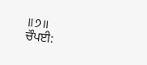॥੭॥
ਚੌਪਈ: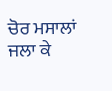ਚੋਰ ਮਸਾਲਾਂ ਜਲਾ ਕੇ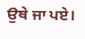ਉਥੇ ਜਾ ਪਏ।